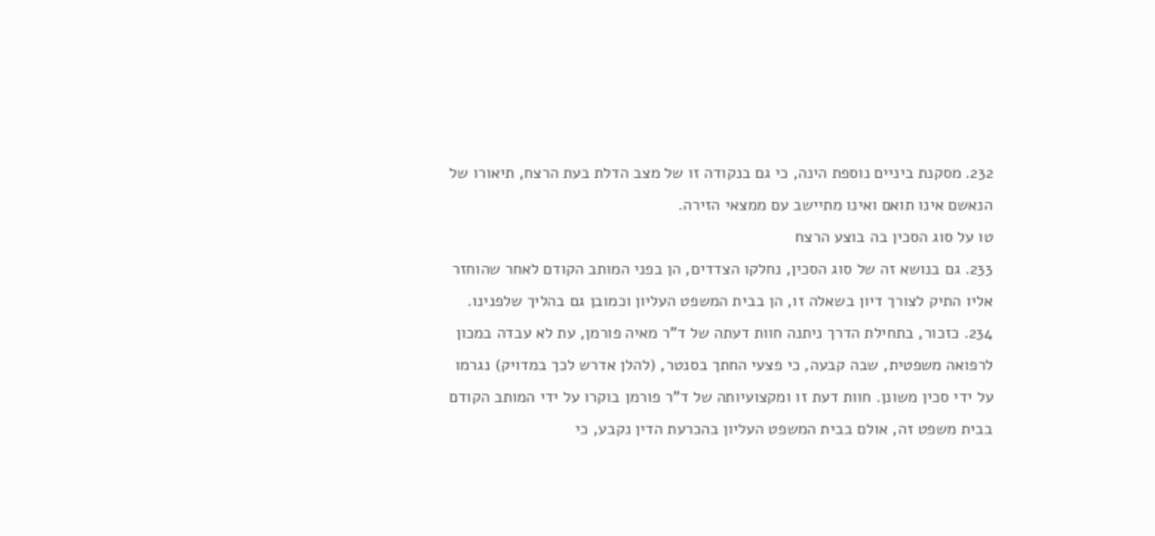232. מסקנת ביניים נוספת הינה, כי גם בנקודה זו של מצב הדלת בעת הרצח, תיאורו של הנאשם אינו תואם ואינו מתיישב עם ממצאי הזירה.
טו על סוג הסכין בה בוצע הרצח
233. גם בנושא זה של סוג הסכין, נחלקו הצדדים, הן בפני המותב הקודם לאחר שהוחזר אליו התיק לצורך דיון בשאלה זו, הן בבית המשפט העליון וכמובן גם בהליך שלפנינו.
234. כזכור, בתחילת הדרך ניתנה חוות דעתה של ד"ר מאיה פורמן, עת לא עבדה במכון לרפואה משפטית, שבה קבעה, כי פצעי החתך בסנטר, (להלן אדרש לכך במדויק) נגרמו על ידי סכין משונן. חוות דעת זו ומקצועיותה של ד"ר פורמן בוקרו על ידי המותב הקודם בבית משפט זה, אולם בבית המשפט העליון בהכרעת הדין נקבע, כי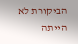הביקורת לא הייתה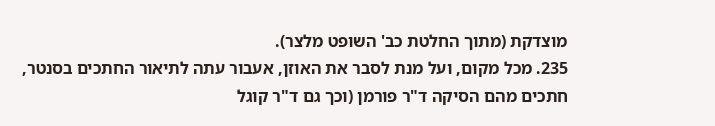מוצדקת (מתוך החלטת כב' השופט מלצר).
235. מכל מקום, ועל מנת לסבר את האוזן, אעבור עתה לתיאור החתכים בסנטר, חתכים מהם הסיקה ד"ר פורמן (וכך גם ד"ר קוגל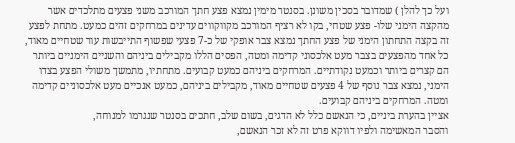ועל כך להלן ) שמדובר בסכין משונן. בסנטר מימין נמצא פצע חתך המורכב משני פצעים מתלכדים אשר מהקצה הימני שלו- פצע שטחי, בקו לא רציף המורכב מקווקווים עדינים במרחקים זהים כמעט. מתחת לפצע זה בקצה התחתון הימני של פצע החתך נמצא צבר אופקי של כ-7 פצעי שפשוף התייבשות עור שטחיים מאוד, כל אחד מהפצעים בצבר מעט אלכסוני קדימה ומטה, הפסים הללו מקבילים ביניהם והשניים הימניים ביותר הם קצרים ביותר וכמעט נקודתיים. המרחקים ביניהם כמעט קבועים. מתחתיו, מתמשך משולי הפצע בצדו הימני, נמצא צבר נוסף של 4 פצעים שטחיים מאוד, מקבילים ביניהם, כמעט אנכיים מעט אלכסוניים קדימה ומטה. המרחקים ביניהם קבועים.
אציין בהערת ביניים, כי הנאשם כלל לא הדגים, בשום שלב, חתכים בסנטר שנגרמו למנוחה,
והסבר המאשימה ולפיו דווקא פרט זה לא זכר הנאשם,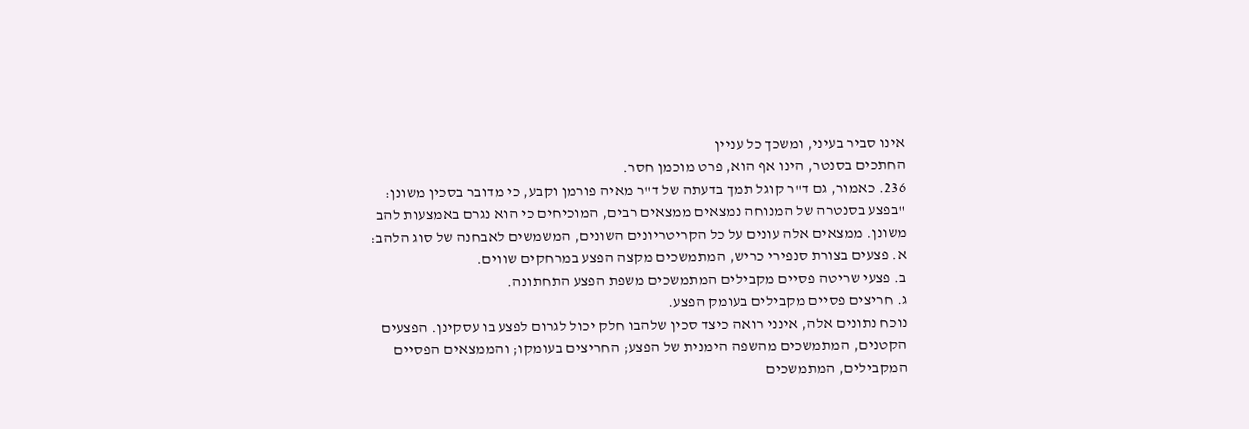אינו סביר בעיני, ומשכך כל עניין
החתכים בסנטר, הינו אף הוא, פרט מוכמן חסר.
236. כאמור, גם ד"ר קוגל תמך בדעתה של ד"ר מאיה פורמן וקבע, כי מדובר בסכין משונן:
"בפצע בסנטרה של המנוחה נמצאים ממצאים רבים, המוכיחים כי הוא נגרם באמצעות להב משונן. ממצאים אלה עונים על כל הקריטריונים השונים, המשמשים לאבחנה של סוג הלהב:
א. פצעים בצורת סנפירי כריש, המתמשכים מקצה הפצע במרחקים שווים.
ב. פצעי שריטה פסיים מקבילים המתמשכים משפת הפצע התחתונה.
ג. חריצים פסיים מקבילים בעומק הפצע.
נוכח נתונים אלה, אינני רואה כיצד סכין שלהבו חלק יכול לגרום לפצע בו עסקינן. הפצעים הקטנים, המתמשכים מהשפה הימנית של הפצע; החריצים בעומקו; והממצאים הפסיים המקבילים, המתמשכים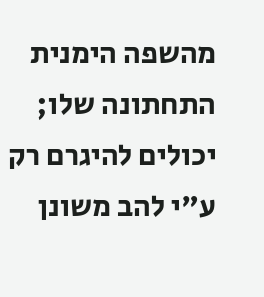מהשפה הימנית התחתונה שלו; יכולים להיגרם רק ע"י להב משונן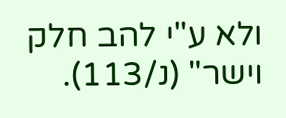ולא ע"י להב חלק וישר" (נ/113).